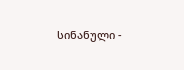სინანული -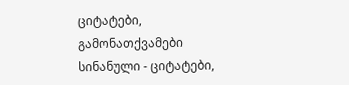ციტატები, გამონათქვამები
სინანული - ციტატები,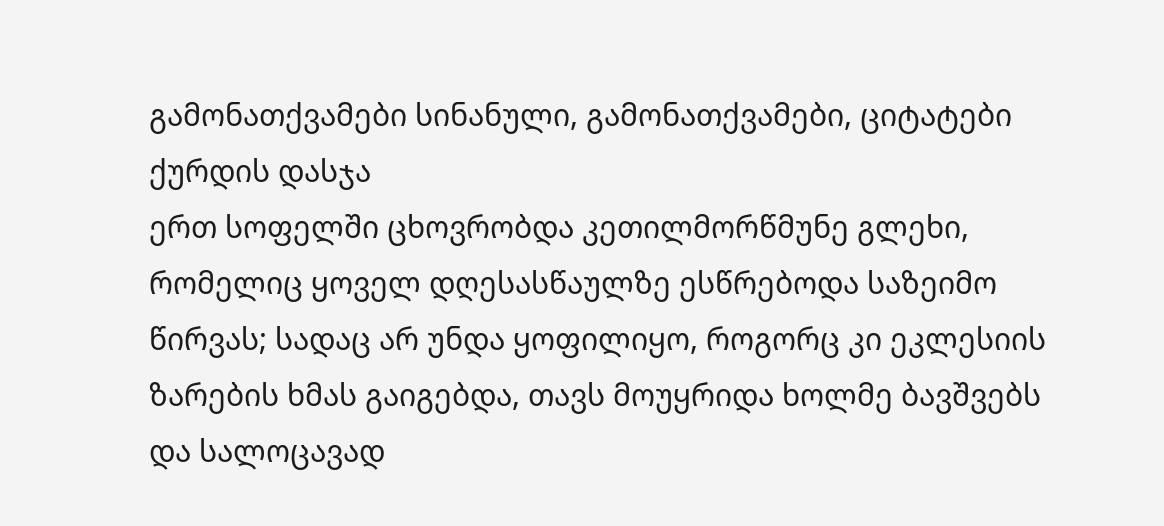გამონათქვამები სინანული, გამონათქვამები, ციტატები
ქურდის დასჯა
ერთ სოფელში ცხოვრობდა კეთილმორწმუნე გლეხი, რომელიც ყოველ დღესასწაულზე ესწრებოდა საზეიმო წირვას; სადაც არ უნდა ყოფილიყო, როგორც კი ეკლესიის ზარების ხმას გაიგებდა, თავს მოუყრიდა ხოლმე ბავშვებს და სალოცავად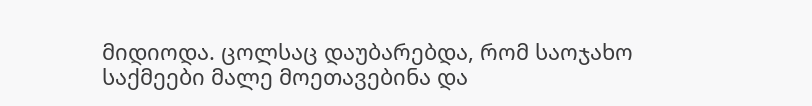მიდიოდა. ცოლსაც დაუბარებდა, რომ საოჯახო საქმეები მალე მოეთავებინა და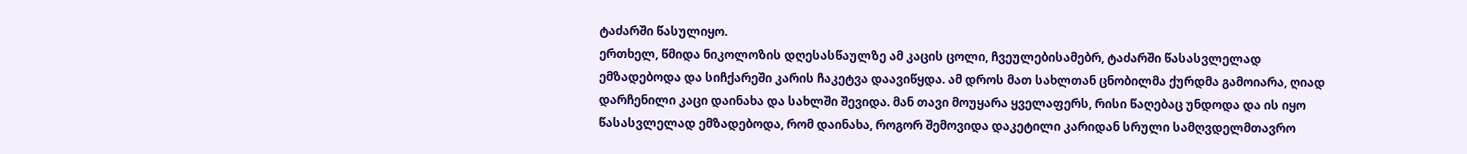ტაძარში წასულიყო.
ერთხელ, წმიდა ნიკოლოზის დღესასწაულზე ამ კაცის ცოლი, ჩვეულებისამებრ, ტაძარში წასასვლელად ემზადებოდა და სიჩქარეში კარის ჩაკეტვა დაავიწყდა. ამ დროს მათ სახლთან ცნობილმა ქურდმა გამოიარა, ღიად დარჩენილი კაცი დაინახა და სახლში შევიდა. მან თავი მოუყარა ყველაფერს, რისი წაღებაც უნდოდა და ის იყო წასასვლელად ემზადებოდა, რომ დაინახა, როგორ შემოვიდა დაკეტილი კარიდან სრული სამღვდელმთავრო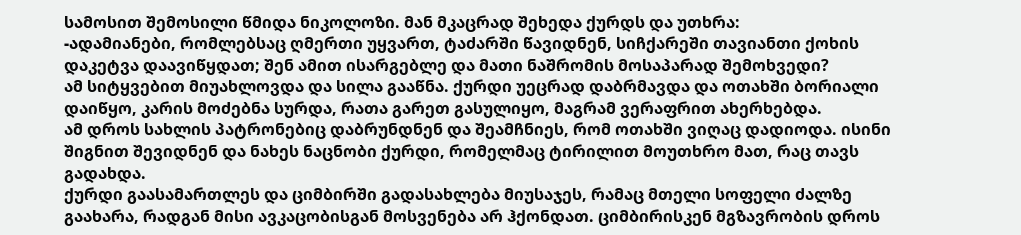სამოსით შემოსილი წმიდა ნიკოლოზი. მან მკაცრად შეხედა ქურდს და უთხრა:
-ადამიანები, რომლებსაც ღმერთი უყვართ, ტაძარში წავიდნენ, სიჩქარეში თავიანთი ქოხის დაკეტვა დაავიწყდათ; შენ ამით ისარგებლე და მათი ნაშრომის მოსაპარად შემოხვედი?
ამ სიტყვებით მიუახლოვდა და სილა გააწნა. ქურდი უეცრად დაბრმავდა და ოთახში ბორიალი დაიწყო, კარის მოძებნა სურდა, რათა გარეთ გასულიყო, მაგრამ ვერაფრით ახერხებდა.
ამ დროს სახლის პატრონებიც დაბრუნდნენ და შეამჩნიეს, რომ ოთახში ვიღაც დადიოდა. ისინი შიგნით შევიდნენ და ნახეს ნაცნობი ქურდი, რომელმაც ტირილით მოუთხრო მათ, რაც თავს გადახდა.
ქურდი გაასამართლეს და ციმბირში გადასახლება მიუსაჯეს, რამაც მთელი სოფელი ძალზე გაახარა, რადგან მისი ავკაცობისგან მოსვენება არ ჰქონდათ. ციმბირისკენ მგზავრობის დროს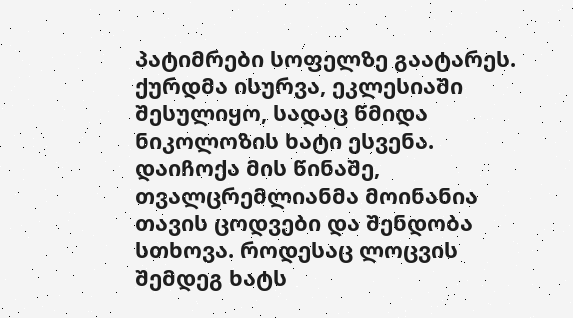პატიმრები სოფელზე გაატარეს. ქურდმა ისურვა, ეკლესიაში შესულიყო, სადაც წმიდა ნიკოლოზის ხატი ესვენა. დაიჩოქა მის წინაშე, თვალცრემლიანმა მოინანია თავის ცოდვები და შენდობა სთხოვა. როდესაც ლოცვის შემდეგ ხატს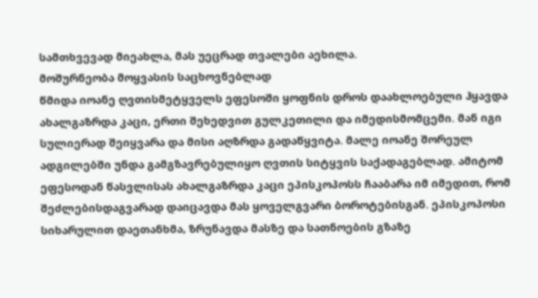სამთხვევად მიეახლა, მას უეცრად თვალები აეხილა.
მოშურნეობა მოყვასის საცხოვნებლად
წმიდა იოანე ღვთისმეტყველს ეფესოში ყოფნის დროს დაახლოებული ჰყავდა ახალგაზრდა კაცი, ერთი შეხედვით გულკეთილი და იმედისმომცემი. მან იგი სულიერად შეიყვარა და მისი აღზრდა გადაწყვიტა. მალე იოანე შორეულ ადგილებში უნდა გამგზავრებულიყო ღვთის სიტყვის საქადაგებლად. ამიტომ ეფესოდან წასვლისას ახალგაზრდა კაცი ეპისკოპოსს ჩააბარა იმ იმედით, რომ შეძლებისდაგვარად დაიცავდა მას ყოველგვარი ბოროტებისგან. ეპისკოპოსი სიხარულით დაეთანხმა, ზრუნავდა მასზე და სათნოების გზაზე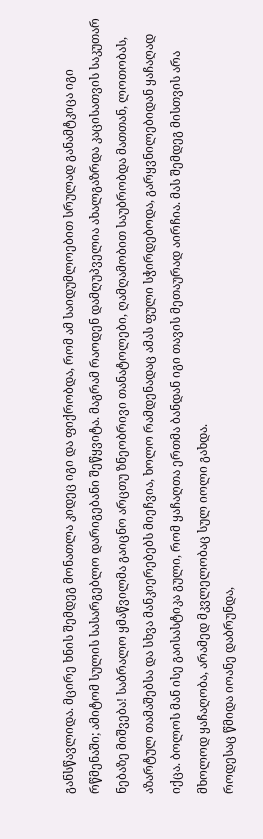განსწავლიდა. მცირე ხნის შემდეგ მონათლა კიდეც იგი და ფიქრობდა, რომ ამ საიდუმლოებით სრულად განამტკიცა იგი რწმენაში; ამიტომ სულის სასარგებლო დარიგებანი შეწყვიტა. მაგრამ რაოდენ დამღუპველია ახალგაზრდა კაცისათვის საკუთარ ნებაზე მიშვება! საბრალო ყმაწვილმა გაიცნო არცთუ ზნეობრივი თანატოლები, ღამღამობით საუბრობდა მათთან, ლოთობას, აზარტულ თამაშებსა და სხვა მანკიერებებს მიეჩვია, ხოლო რამდენადაც ამას ფული სჭირდებოდა, გარყვნილებიდან ყაჩაღად იქცა. ბოლოს მან ისე გაისასტიკა გული, რომ ყაჩაღთა ერთმა ბანდან იგი თავის მეთაურად აირჩია. მას შემდეგ მისთვის არა მხოლოდ ყაჩაღობა, არამედ მკვლელობაც სულ იოლი გახდა.
როდესაც წმიდა იოანე დაბრუნდა,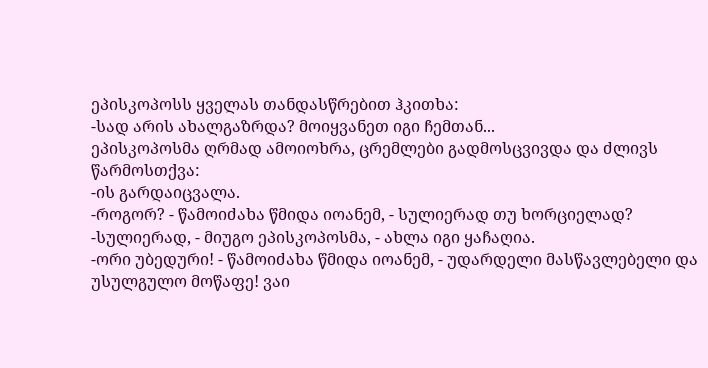ეპისკოპოსს ყველას თანდასწრებით ჰკითხა:
-სად არის ახალგაზრდა? მოიყვანეთ იგი ჩემთან...
ეპისკოპოსმა ღრმად ამოიოხრა, ცრემლები გადმოსცვივდა და ძლივს წარმოსთქვა:
-ის გარდაიცვალა.
-როგორ? - წამოიძახა წმიდა იოანემ, - სულიერად თუ ხორციელად?
-სულიერად, - მიუგო ეპისკოპოსმა, - ახლა იგი ყაჩაღია.
-ორი უბედური! - წამოიძახა წმიდა იოანემ, - უდარდელი მასწავლებელი და უსულგულო მოწაფე! ვაი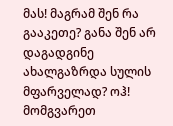მას! მაგრამ შენ რა გააკეთე? განა შენ არ დაგადგინე ახალგაზრდა სულის მფარველად? ოჰ! მომგვარეთ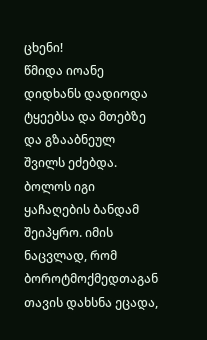ცხენი!
წმიდა იოანე დიდხანს დადიოდა ტყეებსა და მთებზე და გზააბნეულ შვილს ეძებდა. ბოლოს იგი ყაჩაღების ბანდამ შეიპყრო. იმის ნაცვლად, რომ ბოროტმოქმედთაგან თავის დახსნა ეცადა,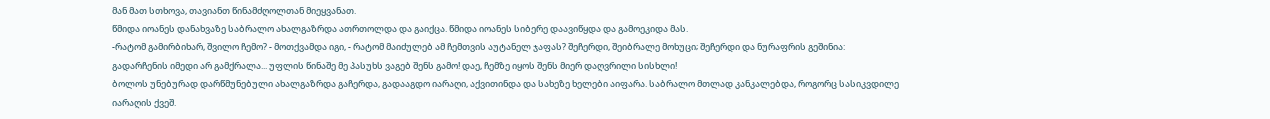მან მათ სთხოვა, თავიანთ წინამძღოლთან მიეყვანათ.
წმიდა იოანეს დანახვაზე საბრალო ახალგაზრდა ათრთოლდა და გაიქცა. წმიდა იოანეს სიბერე დაავიწყდა და გამოეკიდა მას.
-რატომ გამირბიხარ, შვილო ჩემო? - მოთქვამდა იგი, - რატომ მაიძულებ ამ ჩემთვის აუტანელ ჯაფას? შეჩერდი, შეიბრალე მოხუცი; შეჩერდი და ნურაფრის გეშინია: გადარჩენის იმედი არ გამქრალა... უფლის წინაშე მე პასუხს ვაგებ შენს გამო! დაე, ჩემზე იყოს შენს მიერ დაღვრილი სისხლი!
ბოლოს უნებურად დარწმუნებული ახალგაზრდა გაჩერდა, გადააგდო იარაღი, აქვითინდა და სახეზე ხელები აიფარა. საბრალო მთლად კანკალებდა, როგორც სასიკვდილე იარაღის ქვეშ.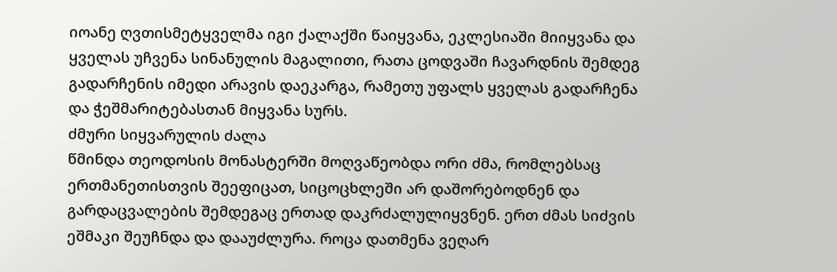იოანე ღვთისმეტყველმა იგი ქალაქში წაიყვანა, ეკლესიაში მიიყვანა და ყველას უჩვენა სინანულის მაგალითი, რათა ცოდვაში ჩავარდნის შემდეგ გადარჩენის იმედი არავის დაეკარგა, რამეთუ უფალს ყველას გადარჩენა და ჭეშმარიტებასთან მიყვანა სურს.
ძმური სიყვარულის ძალა
წმინდა თეოდოსის მონასტერში მოღვაწეობდა ორი ძმა, რომლებსაც ერთმანეთისთვის შეეფიცათ, სიცოცხლეში არ დაშორებოდნენ და გარდაცვალების შემდეგაც ერთად დაკრძალულიყვნენ. ერთ ძმას სიძვის ეშმაკი შეუჩნდა და დააუძლურა. როცა დათმენა ვეღარ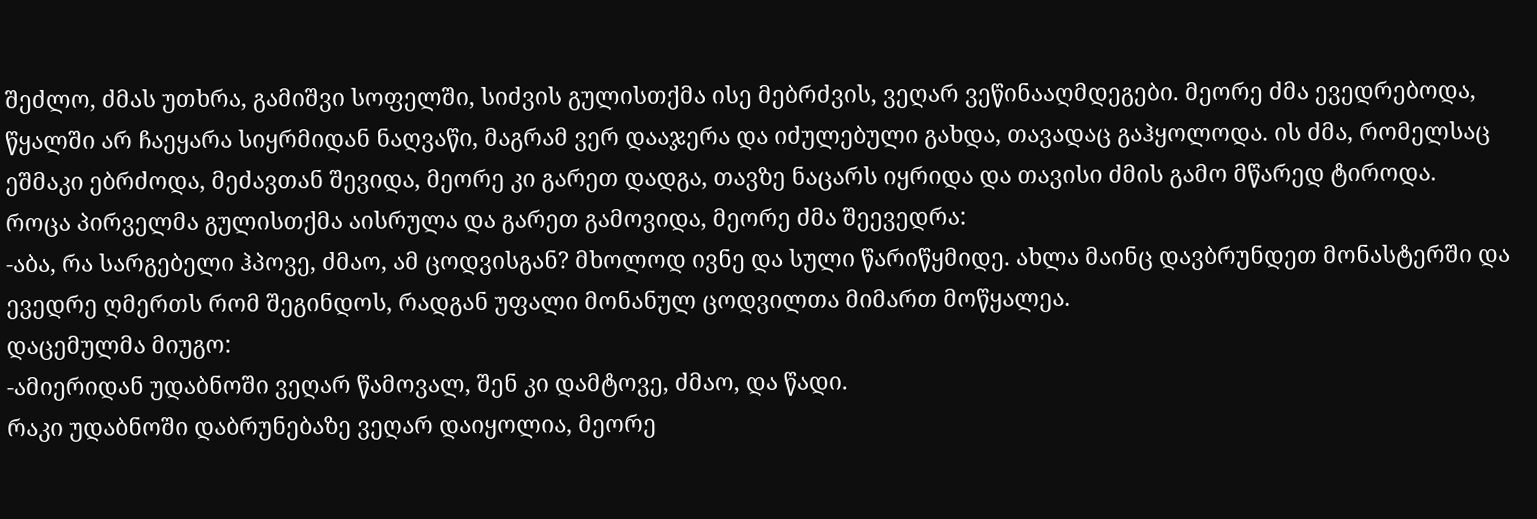შეძლო, ძმას უთხრა, გამიშვი სოფელში, სიძვის გულისთქმა ისე მებრძვის, ვეღარ ვეწინააღმდეგები. მეორე ძმა ევედრებოდა, წყალში არ ჩაეყარა სიყრმიდან ნაღვაწი, მაგრამ ვერ დააჯერა და იძულებული გახდა, თავადაც გაჰყოლოდა. ის ძმა, რომელსაც ეშმაკი ებრძოდა, მეძავთან შევიდა, მეორე კი გარეთ დადგა, თავზე ნაცარს იყრიდა და თავისი ძმის გამო მწარედ ტიროდა.
როცა პირველმა გულისთქმა აისრულა და გარეთ გამოვიდა, მეორე ძმა შეევედრა:
-აბა, რა სარგებელი ჰპოვე, ძმაო, ამ ცოდვისგან? მხოლოდ ივნე და სული წარიწყმიდე. ახლა მაინც დავბრუნდეთ მონასტერში და ევედრე ღმერთს რომ შეგინდოს, რადგან უფალი მონანულ ცოდვილთა მიმართ მოწყალეა.
დაცემულმა მიუგო:
-ამიერიდან უდაბნოში ვეღარ წამოვალ, შენ კი დამტოვე, ძმაო, და წადი.
რაკი უდაბნოში დაბრუნებაზე ვეღარ დაიყოლია, მეორე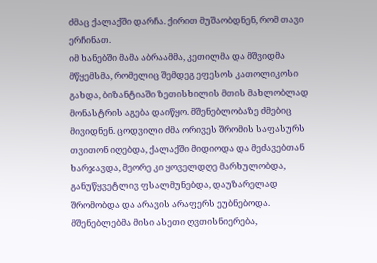ძმაც ქალაქში დარჩა. ქირით მუშაობდნენ, რომ თავი ერჩინათ.
იმ ხანებში მამა აბრაამმა, კეთილმა და მშვიდმა მწყემსმა, რომელიც შემდეგ ეფესოს კათოლიკოსი გახდა, ბიზანტიაში ზეთისხილის მთის მახლობლად მონასტრის აგება დაიწყო. მშენებლობაზე ძმებიც მივიდნენ. ცოდვილი ძმა ორივეს შრომის საფასურს თვითონ იღებდა, ქალაქში მიდიოდა და მეძავებთან ხარჯავდა, მეორე კი ყოველდღე მარხულობდა, განუწყვეტლივ ფსალმუნებდა, დაუზარელად შრომობდა და არავის არაფერს ეუბნებოდა. მშენებლებმა მისი ასეთი ღვთისნიერება,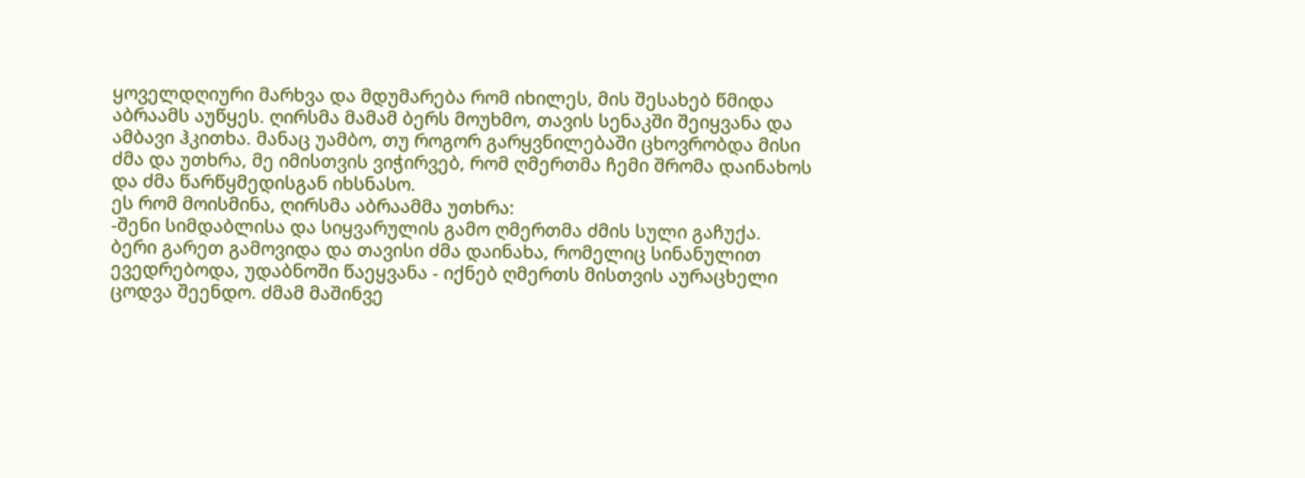ყოველდღიური მარხვა და მდუმარება რომ იხილეს, მის შესახებ წმიდა აბრაამს აუწყეს. ღირსმა მამამ ბერს მოუხმო, თავის სენაკში შეიყვანა და ამბავი ჰკითხა. მანაც უამბო, თუ როგორ გარყვნილებაში ცხოვრობდა მისი ძმა და უთხრა, მე იმისთვის ვიჭირვებ, რომ ღმერთმა ჩემი შრომა დაინახოს და ძმა წარწყმედისგან იხსნასო.
ეს რომ მოისმინა, ღირსმა აბრაამმა უთხრა:
-შენი სიმდაბლისა და სიყვარულის გამო ღმერთმა ძმის სული გაჩუქა.
ბერი გარეთ გამოვიდა და თავისი ძმა დაინახა, რომელიც სინანულით ევედრებოდა, უდაბნოში წაეყვანა - იქნებ ღმერთს მისთვის აურაცხელი ცოდვა შეენდო. ძმამ მაშინვე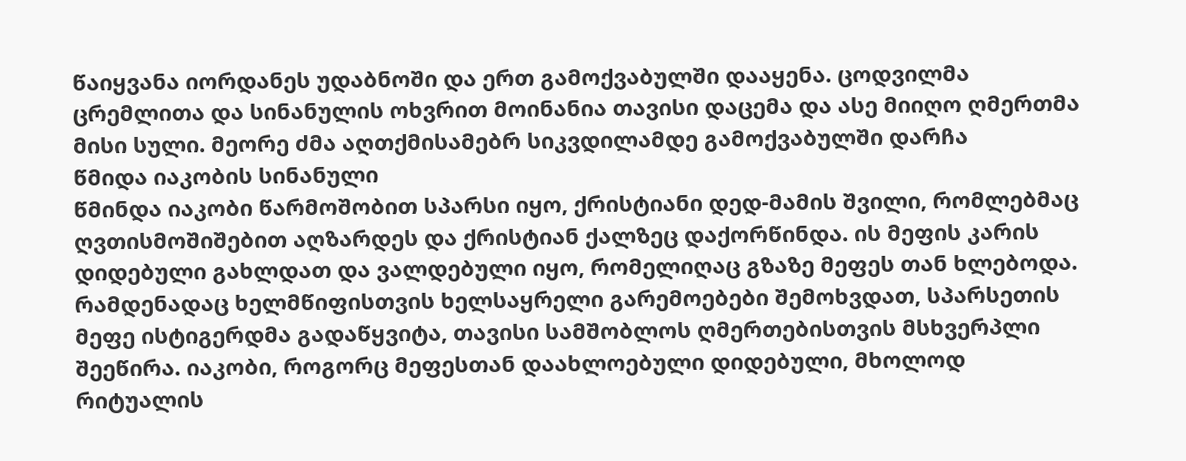წაიყვანა იორდანეს უდაბნოში და ერთ გამოქვაბულში დააყენა. ცოდვილმა ცრემლითა და სინანულის ოხვრით მოინანია თავისი დაცემა და ასე მიიღო ღმერთმა მისი სული. მეორე ძმა აღთქმისამებრ სიკვდილამდე გამოქვაბულში დარჩა
წმიდა იაკობის სინანული
წმინდა იაკობი წარმოშობით სპარსი იყო, ქრისტიანი დედ-მამის შვილი, რომლებმაც ღვთისმოშიშებით აღზარდეს და ქრისტიან ქალზეც დაქორწინდა. ის მეფის კარის დიდებული გახლდათ და ვალდებული იყო, რომელიღაც გზაზე მეფეს თან ხლებოდა. რამდენადაც ხელმწიფისთვის ხელსაყრელი გარემოებები შემოხვდათ, სპარსეთის მეფე ისტიგერდმა გადაწყვიტა, თავისი სამშობლოს ღმერთებისთვის მსხვერპლი შეეწირა. იაკობი, როგორც მეფესთან დაახლოებული დიდებული, მხოლოდ რიტუალის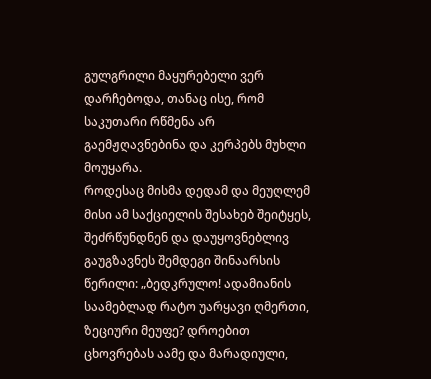გულგრილი მაყურებელი ვერ დარჩებოდა, თანაც ისე, რომ საკუთარი რწმენა არ გაემჟღავნებინა და კერპებს მუხლი მოუყარა.
როდესაც მისმა დედამ და მეუღლემ მისი ამ საქციელის შესახებ შეიტყეს, შეძრწუნდნენ და დაუყოვნებლივ გაუგზავნეს შემდეგი შინაარსის წერილი: „ბედკრულო! ადამიანის საამებლად რატო უარყავი ღმერთი, ზეციური მეუფე? დროებით ცხოვრებას აამე და მარადიული,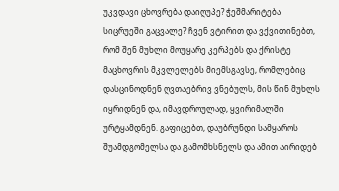უკვდავი ცხოვრება დაიღუპე? ჭეშმარიტება სიცრუეში გაცვალე? ჩვენ ვტირით და ვქვითინებთ, რომ შენ მუხლი მოუყარე კერპებს და ქრისტე მაცხოვრის მკვლელებს მიემსგავსე, რომლებიც დასცინოდნენ ღვთაებრივ ვნებულს, მის წინ მუხლს იყრიდნენ და, იმავდროულად, ყვირიმალში ურტყამდნენ. გაფიცებთ, დაუბრუნდი სამყაროს შუამდგომელსა და გამომხსნელს და ამით აირიდებ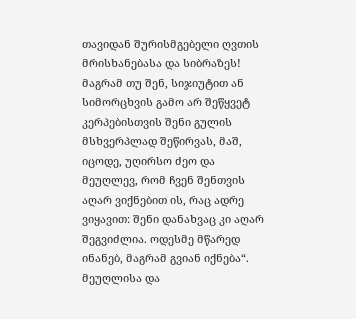თავიდან შურისმგებელი ღვთის მრისხანებასა და სიბრაზეს! მაგრამ თუ შენ, სიჯიუტით ან სიმორცხვის გამო არ შეწყვეტ კერპებისთვის შენი გულის მსხვერპლად შეწირვას, მაშ, იცოდე, უღირსო ძეო და მეუღლევ, რომ ჩვენ შენთვის აღარ ვიქნებით ის, რაც ადრე ვიყავით: შენი დანახვაც კი აღარ შეგვიძლია. ოდესმე მწარედ ინანებ, მაგრამ გვიან იქნება“.
მეუღლისა და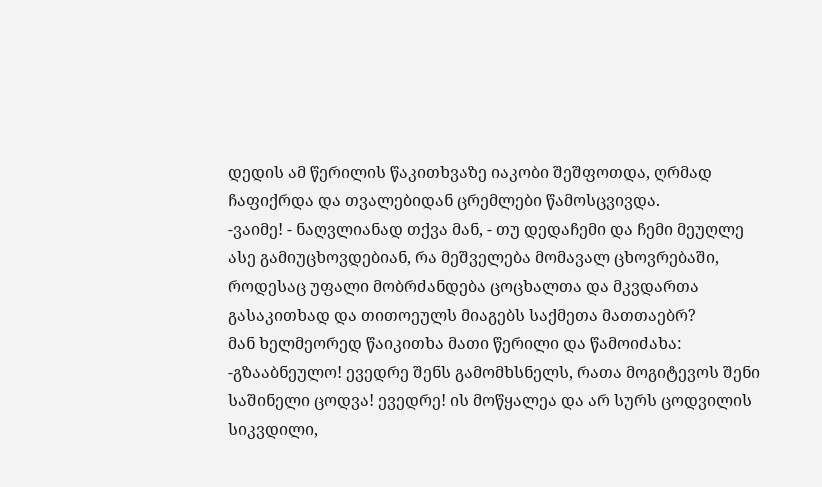დედის ამ წერილის წაკითხვაზე იაკობი შეშფოთდა, ღრმად ჩაფიქრდა და თვალებიდან ცრემლები წამოსცვივდა.
-ვაიმე! - ნაღვლიანად თქვა მან, - თუ დედაჩემი და ჩემი მეუღლე ასე გამიუცხოვდებიან, რა მეშველება მომავალ ცხოვრებაში, როდესაც უფალი მობრძანდება ცოცხალთა და მკვდართა გასაკითხად და თითოეულს მიაგებს საქმეთა მათთაებრ?
მან ხელმეორედ წაიკითხა მათი წერილი და წამოიძახა:
-გზააბნეულო! ევედრე შენს გამომხსნელს, რათა მოგიტევოს შენი საშინელი ცოდვა! ევედრე! ის მოწყალეა და არ სურს ცოდვილის სიკვდილი,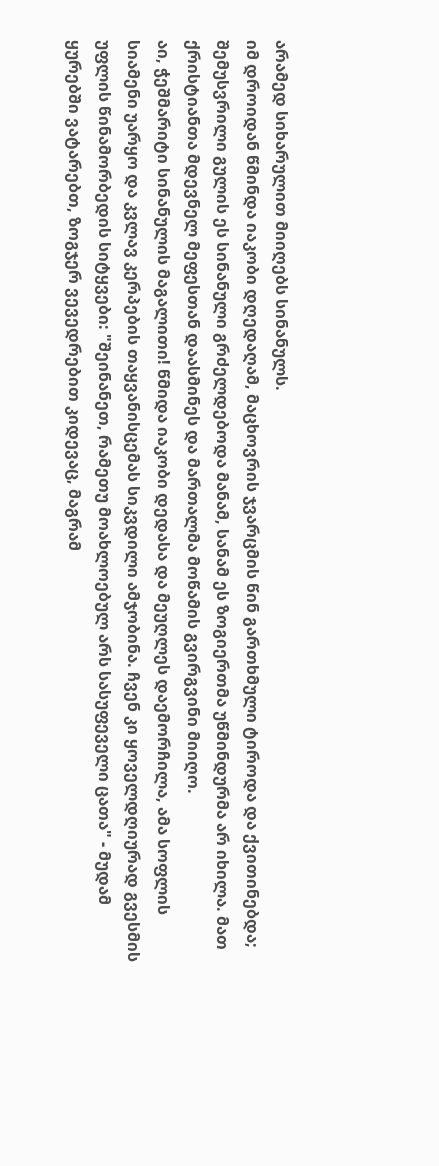არამედ სიხარულით მიიღებს სინანულს.
იმ დროიდან წმინდა იაკობი დღედაღამ, მაცხოვრის ჯვარცმის წინ გართხმული ტიროდა და ქვითინებდა; შემუსვრილი გულის ეს სინანული გრძელდებოდა მანამ, სანამ ეს ზოგიერთმა უწმინდურმა არ იხილა. მათ ქრისტიანთა მდევნელ მეფესთან დაასმინეს და მართალმა მოწამის გვირგვინი მიიღო.
აი, ჭეშმარიტი სინანულის მაგალითი! წმიდა იაკობი დედასა და მეუღლეს დაემორჩილა, ამა სოფლის სიამენი უარყო და კვლავ კერპების თაყვანისცემას სიკვდილი ამჯობინა. ჩვენ კი ყოველდღიურად გვესმის უფლის წინამორბედის სიტყვები: "შეინანეთ, რამეთუ მოახლოებულ არს სასუფეველი ცათა" - მუდამ ყურებში ვატარებთ, ზოგჯერ ვევედრებით კიდევაც, მაგრამ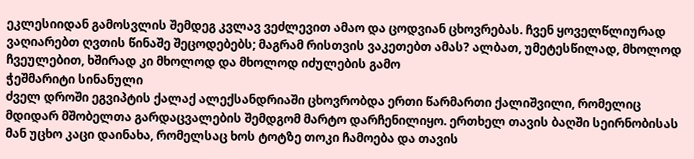ეკლესიიდან გამოსვლის შემდეგ კვლავ ვეძლევით ამაო და ცოდვიან ცხოვრებას. ჩვენ ყოველწლიურად ვაღიარებთ ღვთის წინაშე შეცოდებებს; მაგრამ რისთვის ვაკეთებთ ამას? ალბათ, უმეტესწილად, მხოლოდ ჩვეულებით, ხშირად კი მხოლოდ და მხოლოდ იძულების გამო
ჭეშმარიტი სინანული
ძველ დროში ეგვიპტის ქალაქ ალექსანდრიაში ცხოვრობდა ერთი წარმართი ქალიშვილი, რომელიც მდიდარ მშობელთა გარდაცვალების შემდგომ მარტო დარჩენილიყო. ერთხელ თავის ბაღში სეირნობისას მან უცხო კაცი დაინახა, რომელსაც ხოს ტოტზე თოკი ჩამოება და თავის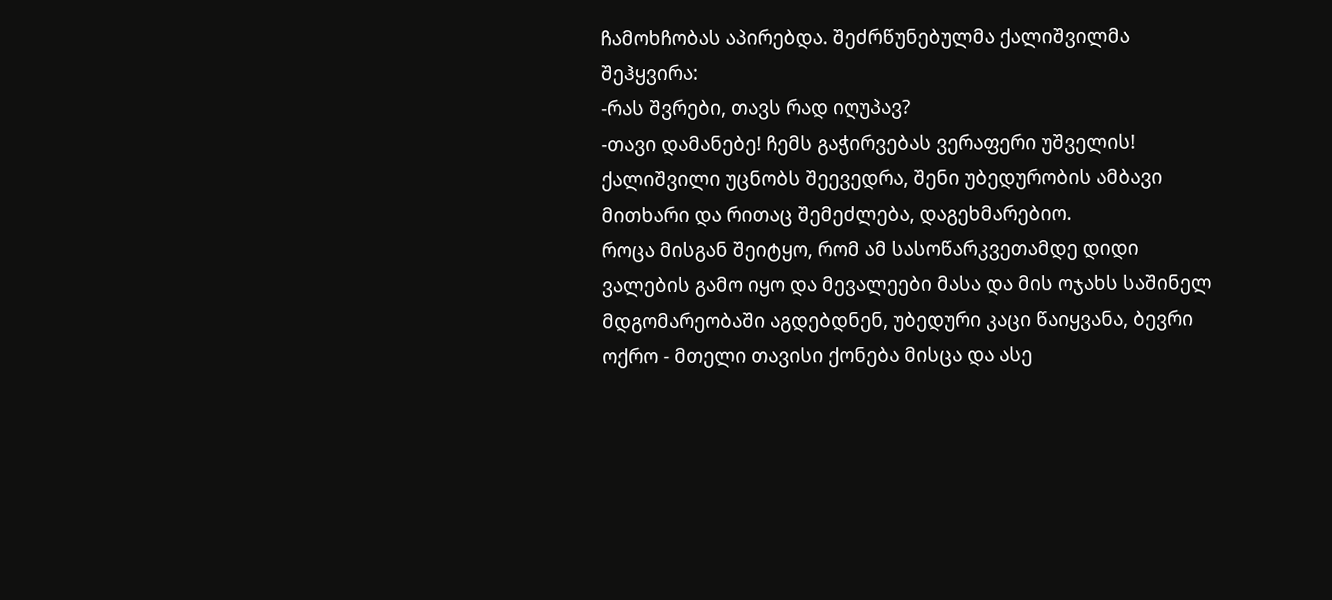ჩამოხჩობას აპირებდა. შეძრწუნებულმა ქალიშვილმა შეჰყვირა:
-რას შვრები, თავს რად იღუპავ?
-თავი დამანებე! ჩემს გაჭირვებას ვერაფერი უშველის!
ქალიშვილი უცნობს შეევედრა, შენი უბედურობის ამბავი მითხარი და რითაც შემეძლება, დაგეხმარებიო.
როცა მისგან შეიტყო, რომ ამ სასოწარკვეთამდე დიდი ვალების გამო იყო და მევალეები მასა და მის ოჯახს საშინელ მდგომარეობაში აგდებდნენ, უბედური კაცი წაიყვანა, ბევრი ოქრო - მთელი თავისი ქონება მისცა და ასე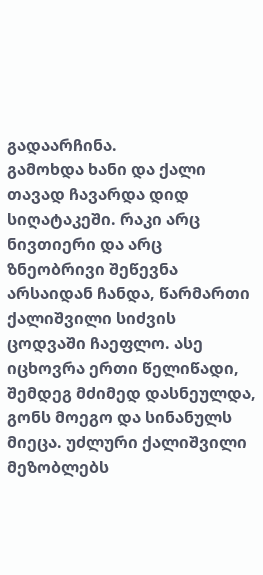გადაარჩინა.
გამოხდა ხანი და ქალი თავად ჩავარდა დიდ სიღატაკეში. რაკი არც ნივთიერი და არც ზნეობრივი შეწევნა არსაიდან ჩანდა, წარმართი ქალიშვილი სიძვის ცოდვაში ჩაეფლო. ასე იცხოვრა ერთი წელიწადი, შემდეგ მძიმედ დასნეულდა, გონს მოეგო და სინანულს მიეცა. უძლური ქალიშვილი მეზობლებს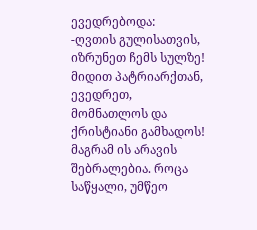ევედრებოდა:
-ღვთის გულისათვის, იზრუნეთ ჩემს სულზე! მიდით პატრიარქთან, ევედრეთ, მომნათლოს და ქრისტიანი გამხადოს!
მაგრამ ის არავის შებრალებია. როცა საწყალი, უმწეო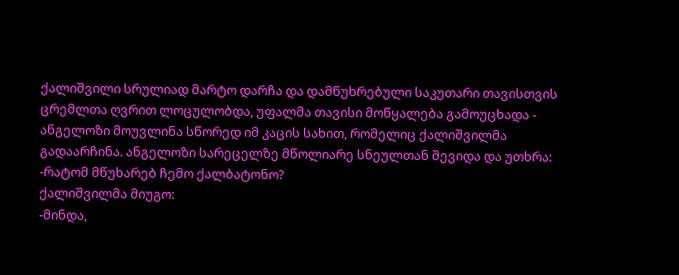ქალიშვილი სრულიად მარტო დარჩა და დამწუხრებული საკუთარი თავისთვის ცრემლთა ღვრით ლოცულობდა, უფალმა თავისი მოწყალება გამოუცხადა - ანგელოზი მოუვლინა სწორედ იმ კაცის სახით, რომელიც ქალიშვილმა გადაარჩინა. ანგელოზი სარეცელზე მწოლიარე სნეულთან შევიდა და უთხრა:
-რატომ მწუხარებ ჩემო ქალბატონო?
ქალიშვილმა მიუგო:
-მინდა,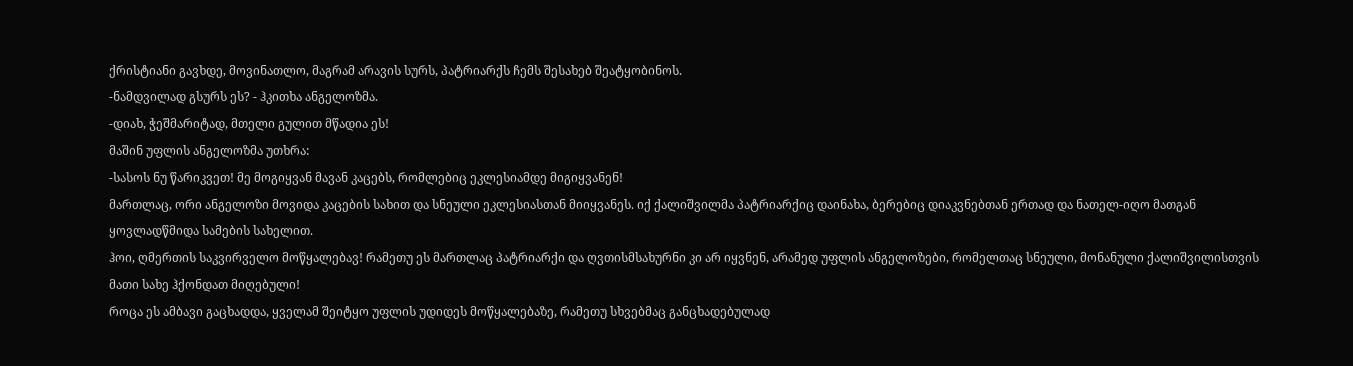ქრისტიანი გავხდე, მოვინათლო, მაგრამ არავის სურს, პატრიარქს ჩემს შესახებ შეატყობინოს.
-ნამდვილად გსურს ეს? - ჰკითხა ანგელოზმა.
-დიახ, ჭეშმარიტად, მთელი გულით მწადია ეს!
მაშინ უფლის ანგელოზმა უთხრა:
-სასოს ნუ წარიკვეთ! მე მოგიყვან მავან კაცებს, რომლებიც ეკლესიამდე მიგიყვანენ!
მართლაც, ორი ანგელოზი მოვიდა კაცების სახით და სნეული ეკლესიასთან მიიყვანეს. იქ ქალიშვილმა პატრიარქიც დაინახა, ბერებიც დიაკვნებთან ერთად და ნათელ-იღო მათგან ყოვლადწმიდა სამების სახელით.
ჰოი, ღმერთის საკვირველო მოწყალებავ! რამეთუ ეს მართლაც პატრიარქი და ღვთისმსახურნი კი არ იყვნენ, არამედ უფლის ანგელოზები, რომელთაც სნეული, მონანული ქალიშვილისთვის მათი სახე ჰქონდათ მიღებული!
როცა ეს ამბავი გაცხადდა, ყველამ შეიტყო უფლის უდიდეს მოწყალებაზე, რამეთუ სხვებმაც განცხადებულად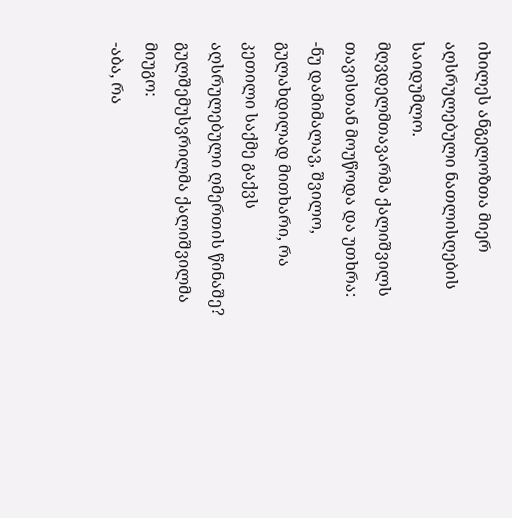იხილეს ანგელოზთა მიერ აღსრულებული ნათლისღების საიდუმლო.
მღვდელმთავარმა ქალიშვილს თავისთან მოუწოდა და უთხრა:
-ნუ დამიმალავ, შვილო, გულახდილად მითხარი, რა კეთილი საქმე გაქვს აღსრულებული ღმერთის წინაშე?
გულშემუსვრილმა ქალიშვილმა მიუგო:
-აბა, რა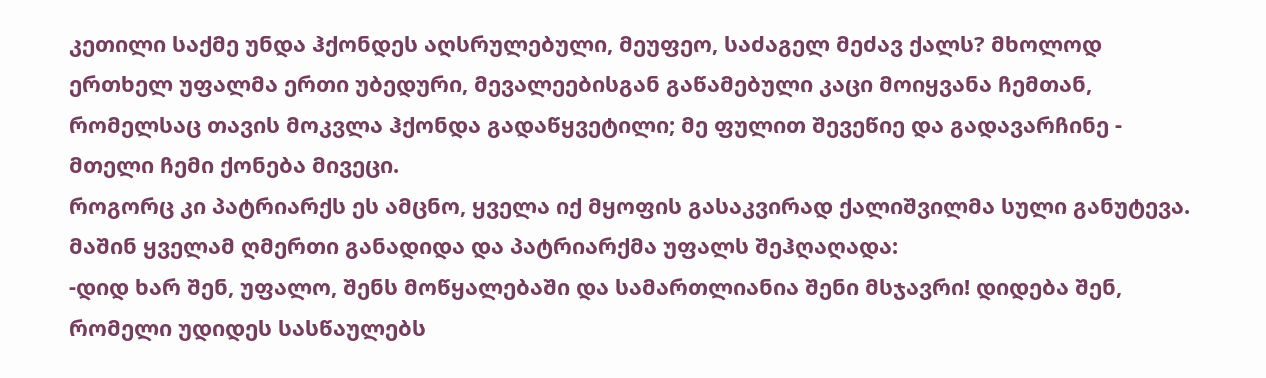კეთილი საქმე უნდა ჰქონდეს აღსრულებული, მეუფეო, საძაგელ მეძავ ქალს? მხოლოდ ერთხელ უფალმა ერთი უბედური, მევალეებისგან გაწამებული კაცი მოიყვანა ჩემთან, რომელსაც თავის მოკვლა ჰქონდა გადაწყვეტილი; მე ფულით შევეწიე და გადავარჩინე - მთელი ჩემი ქონება მივეცი.
როგორც კი პატრიარქს ეს ამცნო, ყველა იქ მყოფის გასაკვირად ქალიშვილმა სული განუტევა. მაშინ ყველამ ღმერთი განადიდა და პატრიარქმა უფალს შეჰღაღადა:
-დიდ ხარ შენ, უფალო, შენს მოწყალებაში და სამართლიანია შენი მსჯავრი! დიდება შენ, რომელი უდიდეს სასწაულებს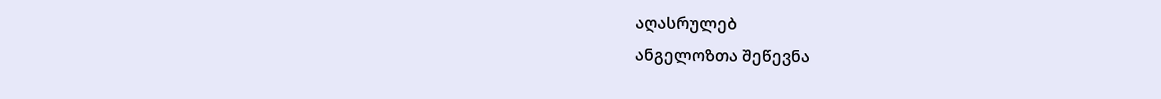აღასრულებ
ანგელოზთა შეწევნა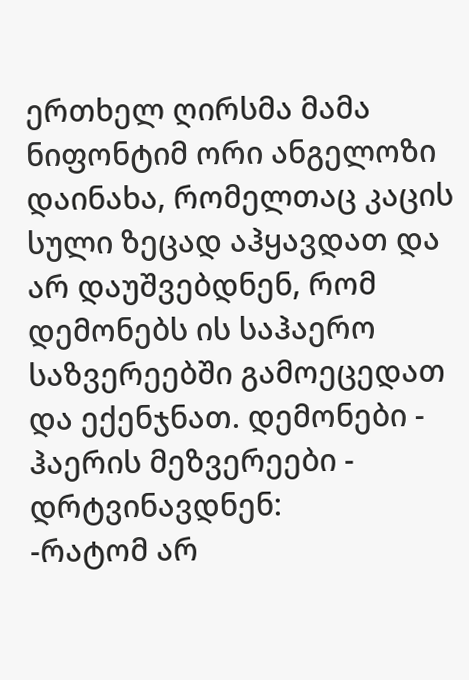ერთხელ ღირსმა მამა ნიფონტიმ ორი ანგელოზი დაინახა, რომელთაც კაცის სული ზეცად აჰყავდათ და არ დაუშვებდნენ, რომ დემონებს ის საჰაერო საზვერეებში გამოეცედათ და ექენჯნათ. დემონები - ჰაერის მეზვერეები - დრტვინავდნენ:
-რატომ არ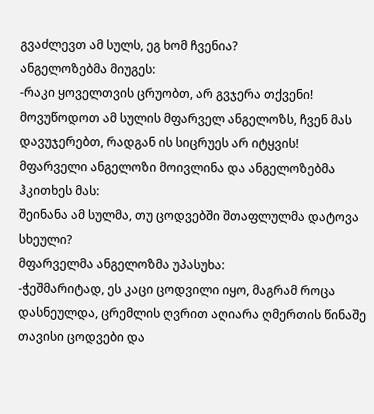გვაძლევთ ამ სულს, ეგ ხომ ჩვენია?
ანგელოზებმა მიუგეს:
-რაკი ყოველთვის ცრუობთ, არ გვჯერა თქვენი! მოვუწოდოთ ამ სულის მფარველ ანგელოზს, ჩვენ მას დავუჯერებთ, რადგან ის სიცრუეს არ იტყვის!
მფარველი ანგელოზი მოივლინა და ანგელოზებმა ჰკითხეს მას:
შეინანა ამ სულმა, თუ ცოდვებში შთაფლულმა დატოვა სხეული?
მფარველმა ანგელოზმა უპასუხა:
-ჭეშმარიტად, ეს კაცი ცოდვილი იყო, მაგრამ როცა დასნეულდა, ცრემლის ღვრით აღიარა ღმერთის წინაშე თავისი ცოდვები და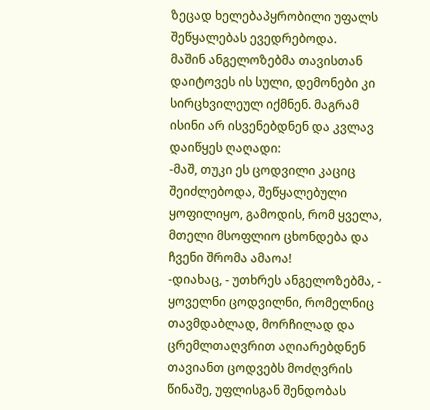ზეცად ხელებაპყრობილი უფალს შეწყალებას ევედრებოდა.
მაშინ ანგელოზებმა თავისთან დაიტოვეს ის სული, დემონები კი სირცხვილეულ იქმნენ. მაგრამ ისინი არ ისვენებდნენ და კვლავ დაიწყეს ღაღადი:
-მაშ, თუკი ეს ცოდვილი კაციც შეიძლებოდა, შეწყალებული ყოფილიყო, გამოდის, რომ ყველა, მთელი მსოფლიო ცხონდება და ჩვენი შრომა ამაოა!
-დიახაც, - უთხრეს ანგელოზებმა, - ყოველნი ცოდვილნი, რომელნიც თავმდაბლად, მორჩილად და ცრემლთაღვრით აღიარებდნენ თავიანთ ცოდვებს მოძღვრის წინაშე, უფლისგან შენდობას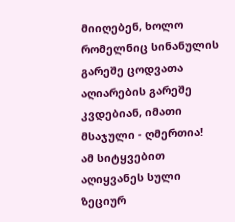მიიღებენ, ხოლო რომელნიც სინანულის გარეშე ცოდვათა აღიარების გარეშე კვდებიან, იმათი მსაჯული - ღმერთია!
ამ სიტყვებით აღიყვანეს სული ზეციურ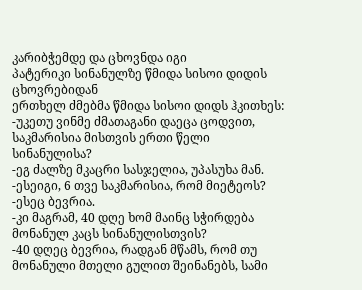კარიბჭემდე და ცხოვნდა იგი
პატერიკი სინანულზე წმიდა სისოი დიდის ცხოვრებიდან
ერთხელ ძმებმა წმიდა სისოი დიდს ჰკითხეს:
-უკეთუ ვინმე ძმათაგანი დაეცა ცოდვით, საკმარისია მისთვის ერთი წელი სინანულისა?
-ეგ ძალზე მკაცრი სასჯელია, უპასუხა მან.
-ესეიგი, 6 თვე საკმარისია, რომ მიეტეოს?
-ესეც ბევრია.
-კი მაგრამ, 40 დღე ხომ მაინც სჭირდება მონანულ კაცს სინანულისთვის?
-40 დღეც ბევრია, რადგან მწამს, რომ თუ მონანული მთელი გულით შეინანებს, სამი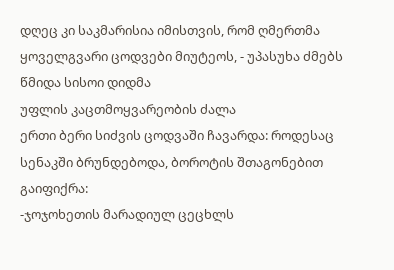დღეც კი საკმარისია იმისთვის, რომ ღმერთმა ყოველგვარი ცოდვები მიუტეოს, - უპასუხა ძმებს წმიდა სისოი დიდმა
უფლის კაცთმოყვარეობის ძალა
ერთი ბერი სიძვის ცოდვაში ჩავარდა: როდესაც სენაკში ბრუნდებოდა, ბოროტის შთაგონებით გაიფიქრა:
-ჯოჯოხეთის მარადიულ ცეცხლს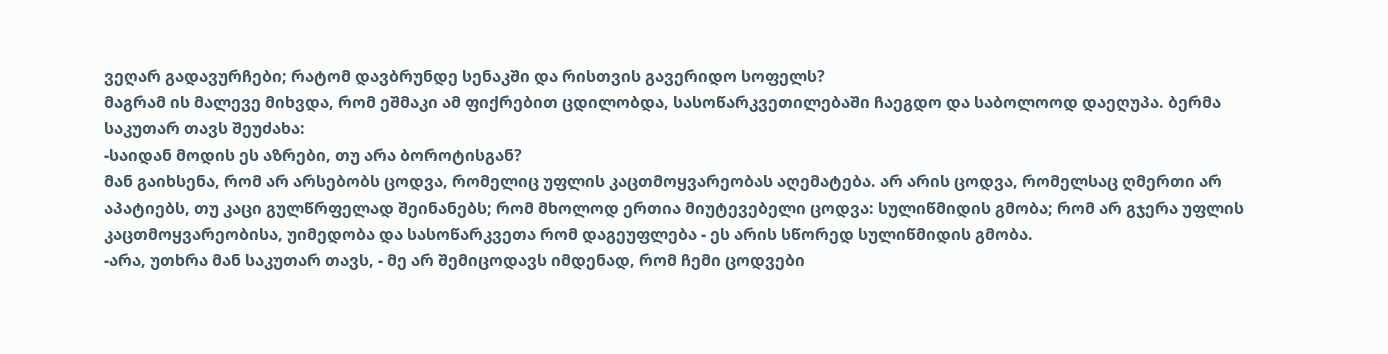ვეღარ გადავურჩები; რატომ დავბრუნდე სენაკში და რისთვის გავერიდო სოფელს?
მაგრამ ის მალევე მიხვდა, რომ ეშმაკი ამ ფიქრებით ცდილობდა, სასოწარკვეთილებაში ჩაეგდო და საბოლოოდ დაეღუპა. ბერმა საკუთარ თავს შეუძახა:
-საიდან მოდის ეს აზრები, თუ არა ბოროტისგან?
მან გაიხსენა, რომ არ არსებობს ცოდვა, რომელიც უფლის კაცთმოყვარეობას აღემატება. არ არის ცოდვა, რომელსაც ღმერთი არ აპატიებს, თუ კაცი გულწრფელად შეინანებს; რომ მხოლოდ ერთია მიუტევებელი ცოდვა: სულიწმიდის გმობა; რომ არ გჯერა უფლის კაცთმოყვარეობისა, უიმედობა და სასოწარკვეთა რომ დაგეუფლება - ეს არის სწორედ სულიწმიდის გმობა.
-არა, უთხრა მან საკუთარ თავს, - მე არ შემიცოდავს იმდენად, რომ ჩემი ცოდვები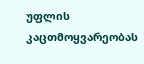უფლის კაცთმოყვარეობას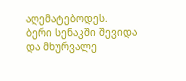აღემატებოდეს.
ბერი სენაკში შევიდა და მხურვალე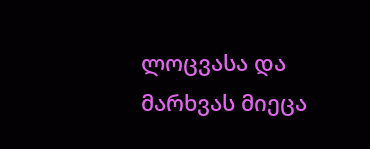ლოცვასა და მარხვას მიეცა